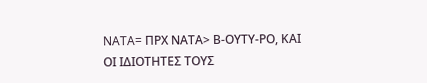NATA= ΠΡΧ ΝΑΤΑ> Β-ΟΥΤΥ-ΡΟ, ΚΑΙ ΟΙ ΙΔΙΟΤΗΤΕΣ ΤΟΥΣ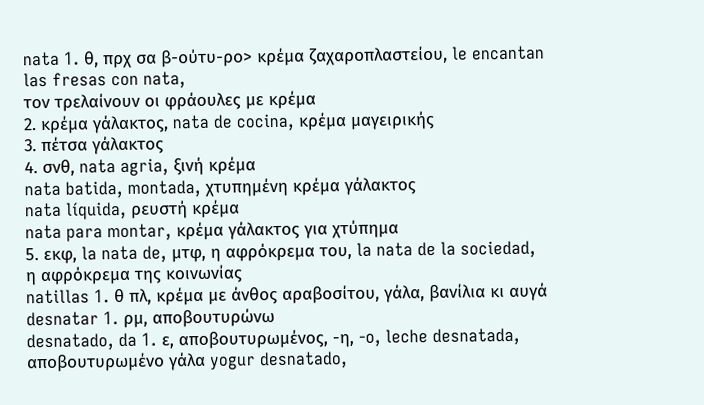nata 1. θ, πρχ σα β-ούτυ-ρο> κρέμα ζαχαροπλαστείου, le encantan las fresas con nata,
τον τρελαίνουν οι φράουλες με κρέμα
2. κρέμα γάλακτος, nata de cocina, κρέμα μαγειρικής
3. πέτσα γάλακτος
4. σνθ, nata agria, ξινή κρέμα
nata batida, montada, χτυπημένη κρέμα γάλακτος
nata líquida, ρευστή κρέμα
nata para montar, κρέμα γάλακτος για χτύπημα
5. εκφ, la nata de, μτφ, η αφρόκρεμα του, la nata de la sociedad,
η αφρόκρεμα της κοινωνίας
natillas 1. θ πλ, κρέμα με άνθος αραβοσίτου, γάλα, βανίλια κι αυγά
desnatar 1. ρμ, αποβουτυρώνω
desnatado, da 1. ε, αποβουτυρωμένος, -η, -o, leche desnatada, αποβουτυρωμένο γάλα yogur desnatado,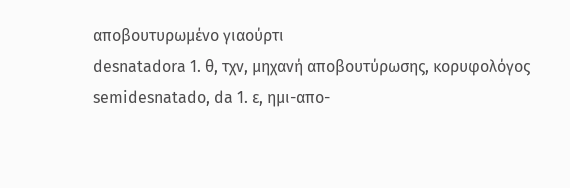αποβουτυρωμένο γιαούρτι
desnatadora 1. θ, τχν, μηχανή αποβουτύρωσης, κορυφολόγος
semidesnatado, da 1. ε, ημι-απο-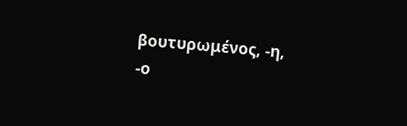βουτυρωμένος, -η, -ο